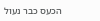הכעס כבר נעול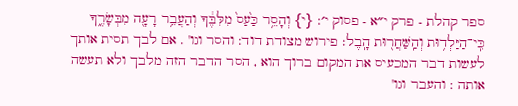ספר קהלת - פרק י״א - פסוק י׳: {י} וְהָסֵ֥ר כַּ֙עַס֙ מִלִּבֶּ֔ךָ וְהַעֲבֵ֥ר רָעָ֖ה מִבְּשָׂרֶ֑ךָ כִּֽי־הַיַּלְד֥וּת וְהַֽשַּׁחֲר֖וּת הָֽבֶל׃ פירוש מצודת דוד: והסר וגו' . אם לבך תסית אותך לעשות דבר המכעיס את המקום ברוך הוא , הסר הדבר הזה מלבך ולא תעשה אותה : והעבר וגו'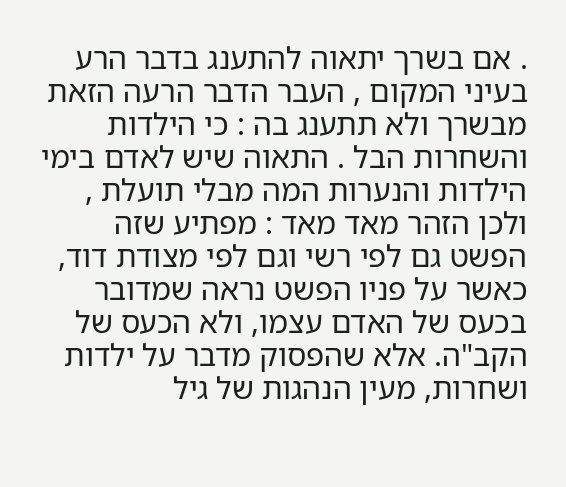. אם בשרך יתאוה להתענג בדבר הרע בעיני המקום , העבר הדבר הרעה הזאת מבשרך ולא תתענג בה : כי הילדות והשחרות הבל . התאוה שיש לאדם בימי הילדות והנערות המה מבלי תועלת , ולכן הזהר מאד מאד : מפתיע שזה הפשט גם לפי רשי וגם לפי מצודת דוד, כאשר על פניו הפשט נראה שמדובר בכעס של האדם עצמו, ולא הכעס של הקב"ה. אלא שהפסוק מדבר על ילדות ושחרות, מעין הנהגות של גיל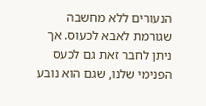הנעורים ללא מחשבה שגורמת לאבא לכעוס. אך ניתן לחבר זאת גם לכעס הפנימי שלנו, שגם הוא נובע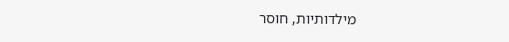מילדותיות, חוסר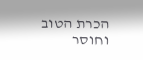הכרת הטוב וחוסר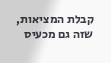קבלת המציאות, שזה גם מכעיס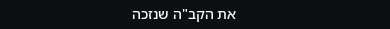את הקב"ה שנזכה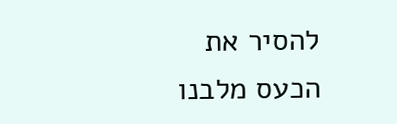להסיר את הכעס מלבנו